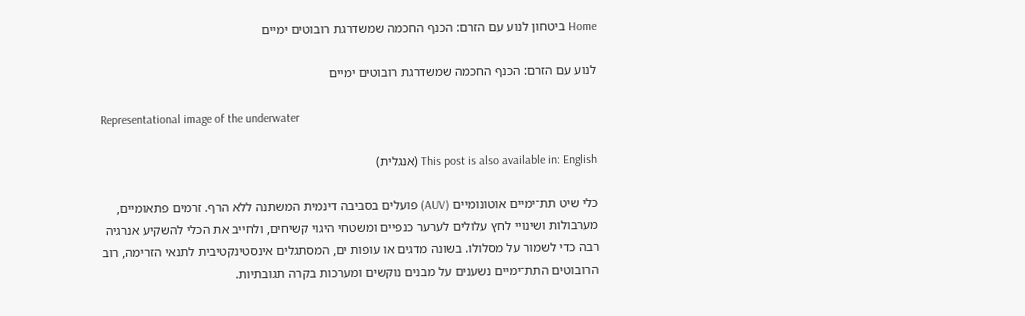Home ביטחון לנוע עם הזרם: הכנף החכמה שמשדרגת רובוטים ימיים

לנוע עם הזרם: הכנף החכמה שמשדרגת רובוטים ימיים

Representational image of the underwater

This post is also available in: English (אנגלית)

כלי שיט תת־ימיים אוטונומיים (AUV) פועלים בסביבה דינמית המשתנה ללא הרף. זרמים פתאומיים, מערבולות ושינויי לחץ עלולים לערער כנפיים ומשטחי היגוי קשיחים, ולחייב את הכלי להשקיע אנרגיה רבה כדי לשמור על מסלולו. בשונה מדגים או עופות ים, המסתגלים אינסטינקטיבית לתנאי הזרימה, רוב הרובוטים התת־ימיים נשענים על מבנים נוקשים ומערכות בקרה תגובתיות.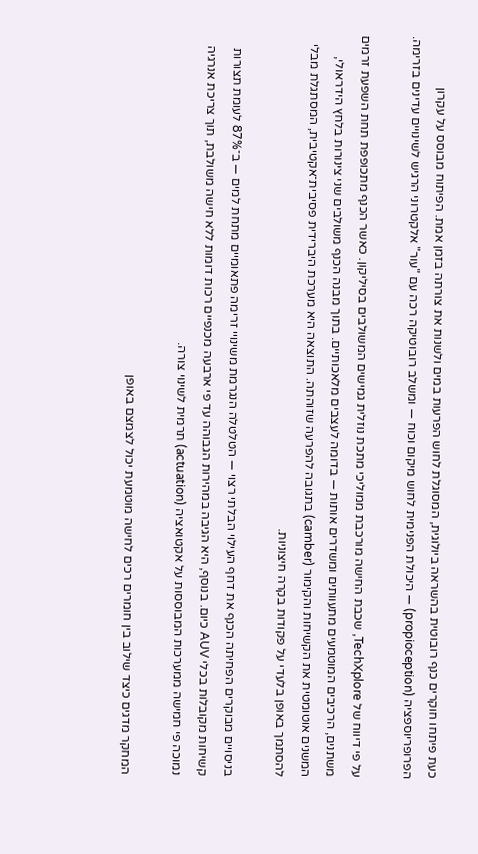כעת פיתחו חוקרים כנף רובוטית בהשראה ביולוגית, המסוגלת לחוש הפרעות במים ולשנות את צורתה בזמן אמת. הפיתוח מבוסס על עקרון הפרופריוספציה (propioception) — היכולת הפנימית לחוש מיקום וכוח — ומשלב רובוטיקה רכה עם "עור" אלקטרוני הרגיש לשינויים עדינים בזרימה.

על פי דיווח של TechXplore, שכבת החישה מורכבת ממוליכי מתכת נוזלית גמישים המשולבים בסיליקון. כאשר הכנף מתכופפת תחת השפעת זרמים משתנים, הרכיבים המוטמעים מתעוותים ומשדרים אותות — בדומה לעצבים מלאכותיים. בתוך מבנה הכנף משולבים שני צינורות בלחץ הידראולי, המשנים אוטומטית את הקשיחות והקימור (camber) בתגובה להפרעה שזוהתה. התוצאה היא מערכת היברידית פסיבית־אקטיבית, המסתגלת מבלי להסתמך באופן בלעדי על פקודות בקרה חיצוניות.

בניסויים מבוקרים הפחיתה הכנף את דחף העילוי הבלתי רצוי — הטלטלה הנגרמת משינויי זרימה פתאומיים מתחת למים — ב־87% לעומת תצורות קשיחות מקובלות בכלי AUV כיום. בנוסף, היא הגיבה במהירות הגבוהה עד פי ארבעה מכנפיים רכות דומות ללא חישה משולבת, תוך צריכת אנרגיה נמוכה פי חמישה ממערכות המבוססות על אקטואציה (actuation) תרמית לשינוי צורה.

המחקר מדגים כיצד שילוב בין חומרים רכים לחישה מוטמעת יכול לצמצם באופן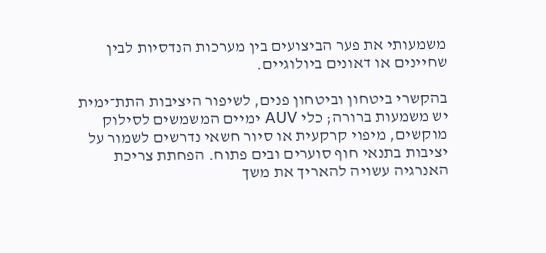משמעותי את פער הביצועים בין מערכות הנדסיות לבין שחיינים או דאונים ביולוגיים.

בהקשרי ביטחון וביטחון פנים, לשיפור היציבות התת־ימית יש משמעות ברורה; כלי AUV ימיים המשמשים לסילוק מוקשים, מיפוי קרקעית או סיור חשאי נדרשים לשמור על יציבות בתנאי חוף סוערים ובים פתוח. הפחתת צריכת האנרגיה עשויה להאריך את משך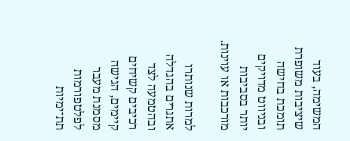המשימה, בעוד שיציבות משופרת תומכת בחישה ובניווט מדויקים יותר בסביבות מורכבות או עוינות.

למרות שנותרו אתגרים בהגדלה ובהטמעה לצד רכיבים קשיחים קיימים, הגישה מסמנת מעבר לפלטפורמות תת־ימיות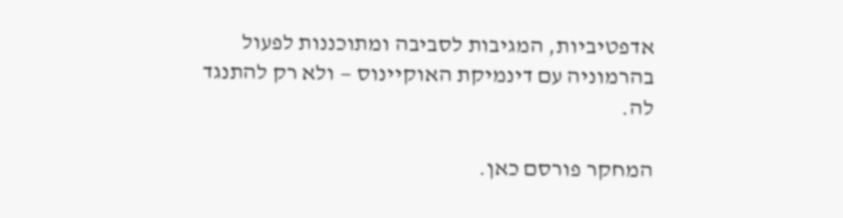אדפטיביות, המגיבות לסביבה ומתוכננות לפעול בהרמוניה עם דינמיקת האוקיינוס — ולא רק להתנגד לה.

המחקר פורסם כאן.